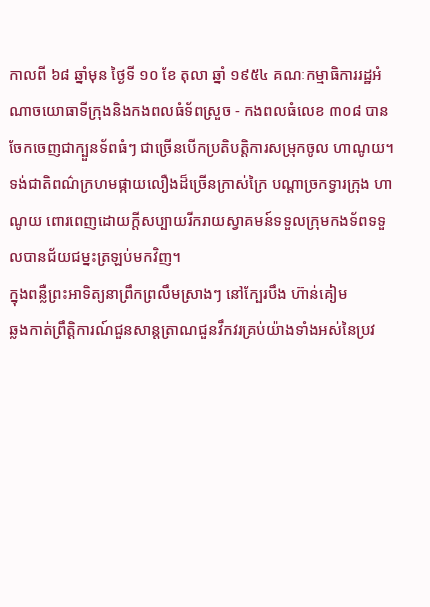កាលពី ៦៨ ឆ្នាំមុន ថ្ងៃទី ១០ ខែ តុលា ឆ្នាំ ១៩៥៤ គណៈកម្មាធិការរដ្ឋអំណាចយោធាទីក្រុងនិងកងពលធំទ័ពស្រួច - កងពលធំលេខ ៣០៨ បានចែកចេញជាក្បួនទ័ពធំៗ ជាច្រើនបើកប្រតិបត្តិការសម្រុកចូល ហាណូយ។
ទង់ជាតិពណ៌ក្រហមផ្កាយលឿងដ៏ច្រើនក្រាស់ក្រៃ បណ្តាច្រកទ្វារក្រុង ហាណូយ ពោរពេញដោយក្តីសប្បាយរីករាយស្វាគមន៍ទទួលក្រុមកងទ័ពទទួលបានជ័យជម្នះត្រឡប់មកវិញ។
ក្នុងពន្លឺព្រះអាទិត្យនាព្រឹកព្រលឹមស្រាងៗ នៅក្បែរបឹង ហ៊ាន់គៀម
ឆ្លងកាត់ព្រឹត្ដិការណ៍ជួនសាន្តត្រាណជួនវឹកវរគ្រប់យ៉ាងទាំងអស់នៃប្រវ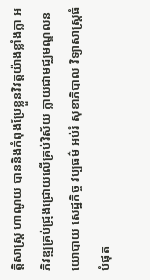ត្តិសាស្ត្រ ហាណូយ បាននិងកំពុងប្រែខ្លួនវិវត្តយ៉ាងខ្លាំងក្លា អភិវឌ្ឍគ្រប់ជ្រុងជ្រោយលើគ្រប់វិស័យ ក្លាយជាមជ្ឈមណ្ឌលនយោបាយ សេដ្ឋកិច្ច វប្បធម៌ អប់រំ សុខាភិបាល វិទ្យាសាស្ត្រធំបំផុត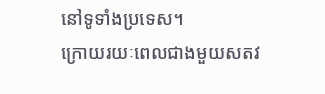នៅទូទាំងប្រទេស។
ក្រោយរយៈពេលជាងមួយសតវ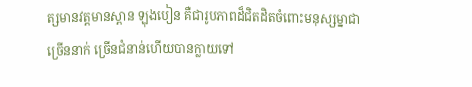ត្សមានវត្តមានស្ពាន ឡុងបៀន គឺជារូបភាពដ៏ជិតដិតចំពោះមនុស្សម្នាជាច្រើននាក់ ច្រើនជំនាន់ហើយបានក្លាយទៅ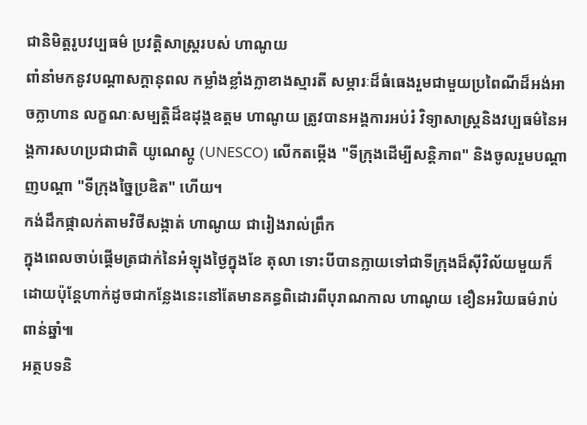ជានិមិត្តរូបវប្បធម៌ ប្រវត្តិសាស្ត្ររបស់ ហាណូយ
ពាំនាំមកនូវបណ្តាសក្ដានុពល កម្លាំងខ្លាំងក្លាខាងស្មារតី សម្ភារៈដ៏ធំធេងរួមជាមួយប្រពៃណីដ៏អង់អាចក្លាហាន លក្ខណៈសម្បត្តិដ៏ឧដុង្គឧត្ដម ហាណូយ ត្រូវបានអង្គការអប់រំ វិទ្យាសាស្ត្រនិងវប្បធម៌នៃអង្គការសហប្រជាជាតិ យូណេស្កូ (UNESCO) លើកតម្កើង "ទីក្រុងដើម្បីសន្តិភាព" និងចូលរួមបណ្តាញបណ្តា "ទីក្រុងច្នៃប្រឌិត" ហើយ។
កង់ដឹកផ្កាលក់តាមវិថីសង្កាត់ ហាណូយ ជារៀងរាល់ព្រឹក
ក្នុងពេលចាប់ផ្តើមត្រជាក់នៃអំឡុងថ្ងៃក្នុងខែ តុលា ទោះបីបានក្លាយទៅជាទីក្រុងដ៏ស៊ីវិល័យមួយក៏ដោយប៉ុន្តែហាក់ដូចជាកន្លែងនេះនៅតែមានគន្ធពិដោរពីបុរាណកាល ហាណូយ ខឿនអរិយធម៌រាប់ពាន់ឆ្នាំ៕
អត្ថបទនិ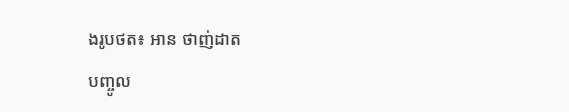ងរូបថត៖ អាន ថាញ់ដាត
បញ្ចូល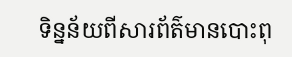ទិន្នន័យពីសារព័ត៌មានបោះពុ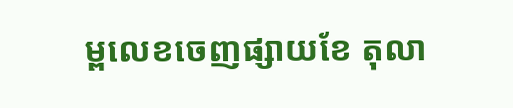ម្ពលេខចេញផ្សាយខែ តុលា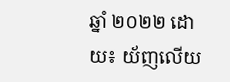ឆ្នាំ ២០២២ ដោយ៖ យ័ញលើយ